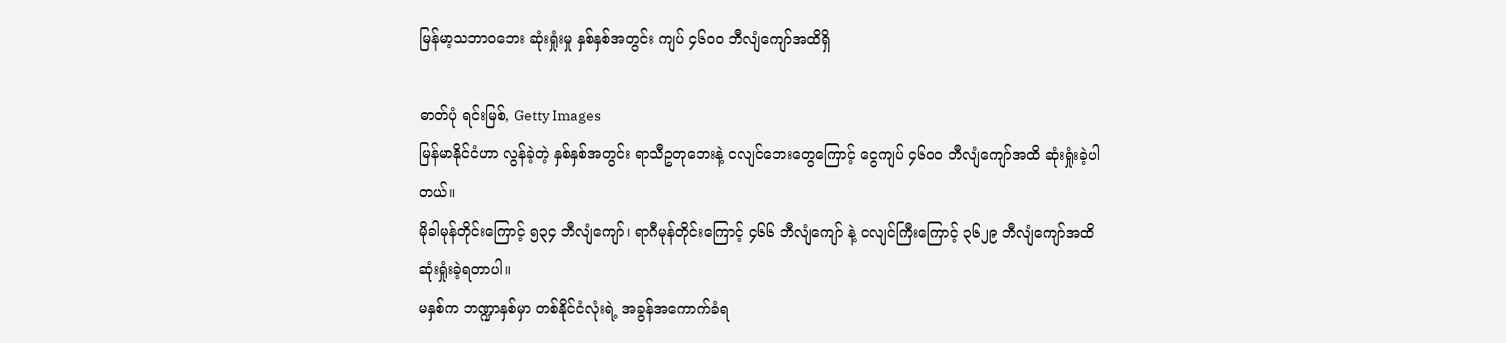မြန်မာ့သဘာဝဘေး ဆုံးရှုံးမှု နှစ်နှစ်အတွင်း ကျပ် ၄၆၀၀ ဘီလျံကျော်အထိရှိ

ဓာတ်ပုံ ရင်းမြစ်, Getty Images
မြန်မာနိုင်ငံဟာ လွန်ခဲ့တဲ့ နှစ်နှစ်အတွင်း ရာသီဥတုဘေးနဲ့ ငလျင်ဘေးတွေကြောင့် ငွေကျပ် ၄၆၀၀ ဘီလျံကျော်အထိ ဆုံးရှုံးခဲ့ပါတယ်။
မိုခါမုန်တိုင်းကြောင့် ၅၃၄ ဘီလျံကျော်၊ ရာဂီမုန်တိုင်းကြောင့် ၄၆၆ ဘီလျံကျော် နဲ့ ငလျင်ကြီးကြောင့် ၃၆၂၉ ဘီလျံကျော်အထိ ဆုံးရှုံးခဲ့ရတာပါ။
မနှစ်က ဘဏ္ဍာနှစ်မှာ တစ်နိုင်ငံလုံးရဲ့ အခွန်အကောက်ခံရ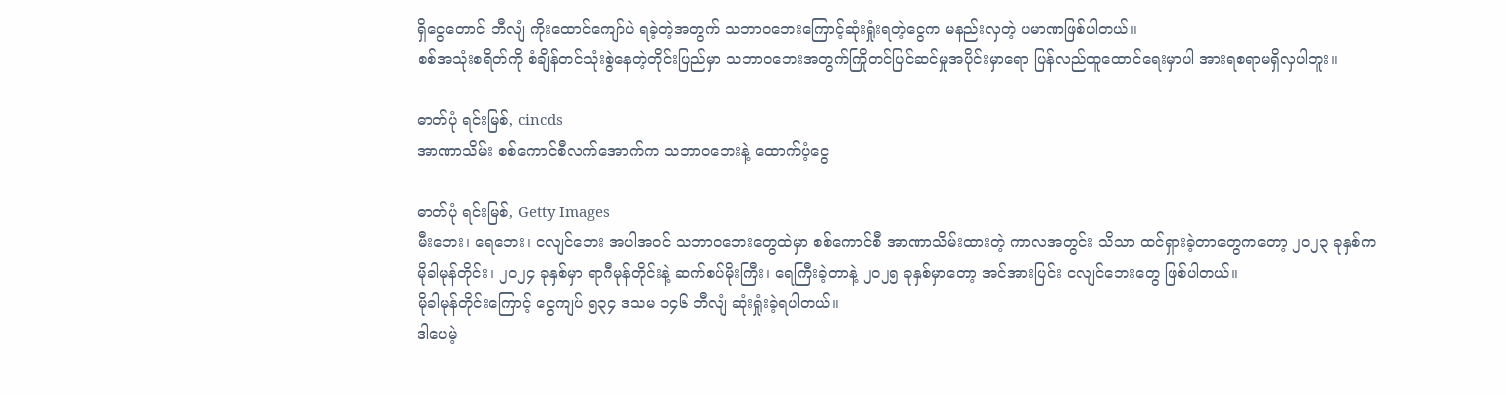ရှိငွေတောင် ဘီလျံ ကိုးထောင်ကျော်ပဲ ရခဲ့တဲ့အတွက် သဘာဝဘေးကြောင့်ဆုံးရှုံးရတဲ့ငွေက မနည်းလှတဲ့ ပမာဏဖြစ်ပါတယ်။
စစ်အသုံးစရိတ်ကို စံချိန်တင်သုံးစွဲနေတဲ့တိုင်းပြည်မှာ သဘာဝဘေးအတွက်ကြိုတင်ပြင်ဆင်မှုအပိုင်းမှာရော ပြန်လည်ထူထောင်ရေးမှာပါ အားရစရာမရှိလှပါဘူး။

ဓာတ်ပုံ ရင်းမြစ်, cincds
အာဏာသိမ်း စစ်ကောင်စီလက်အောက်က သဘာဝဘေးနဲ့ ထောက်ပံ့ငွေ

ဓာတ်ပုံ ရင်းမြစ်, Getty Images
မီးဘေး၊ ရေဘေး၊ ငလျင်ဘေး အပါအဝင် သဘာဝဘေးတွေထဲမှာ စစ်ကောင်စီ အာဏာသိမ်းထားတဲ့ ကာလအတွင်း သိသာ ထင်ရှားခဲ့တာတွေကတော့ ၂၀၂၃ ခုနှစ်က မိုခါမုန်တိုင်း၊ ၂၀၂၄ ခုနှစ်မှာ ရာဂီမုန်တိုင်းနဲ့ ဆက်စပ်မိုးကြီး၊ ရေကြီးခဲ့တာနဲ့ ၂၀၂၅ ခုနှစ်မှာတော့ အင်အားပြင်း ငလျင်ဘေးတွေ ဖြစ်ပါတယ်။
မိုခါမုန်တိုင်းကြောင့် ငွေကျပ် ၅၃၄ ဒသမ ၁၄၆ ဘီလျံ ဆုံးရှုံးခဲ့ရပါတယ်။
ဒါပေမဲ့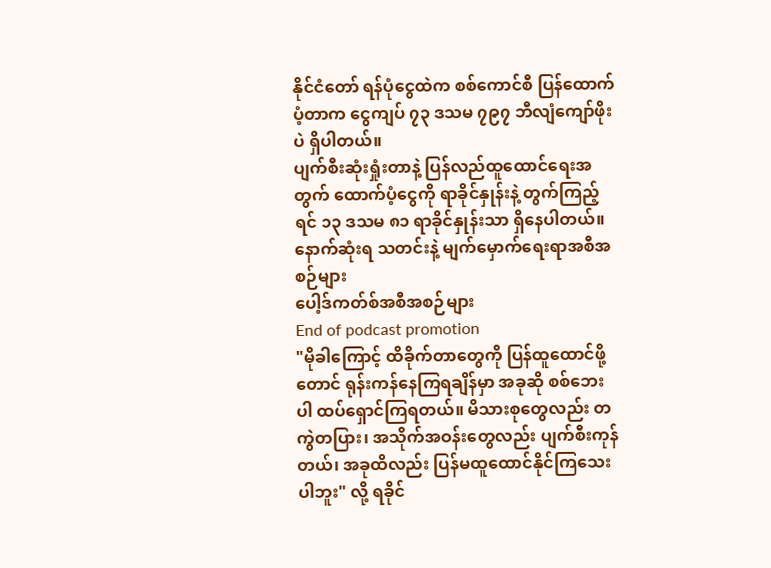နိုင်ငံတော် ရန်ပုံငွေထဲက စစ်ကောင်စီ ပြန်ထောက်ပံ့တာက ငွေကျပ် ၇၃ ဒသမ ၇၉၇ ဘီလျံကျော်ဖိုးပဲ ရှိပါတယ်။
ပျက်စီးဆုံးရှုံးတာနဲ့ ပြန်လည်ထူထောင်ရေးအတွက် ထောက်ပံ့ငွေကို ရာခိုင်နှုန်းနဲ့ တွက်ကြည့်ရင် ၁၃ ဒသမ ၈၁ ရာခိုင်နှုန်းသာ ရှိနေပါတယ်။
နောက်ဆုံးရ သတင်းနဲ့ မျက်မှောက်ရေးရာအစီအစဉ်များ
ပေါ့ဒ်ကတ်စ်အစီအစဉ်များ
End of podcast promotion
"မိုခါကြောင့် ထိခိုက်တာတွေကို ပြန်ထူထောင်ဖို့တောင် ရုန်းကန်နေကြရချိန်မှာ အခုဆို စစ်ဘေးပါ ထပ်ရှောင်ကြရတယ်။ မိသားစုတွေလည်း တကွဲတပြား၊ အသိုက်အဝန်းတွေလည်း ပျက်စီးကုန်တယ်၊ အခုထိလည်း ပြန်မထူထောင်နိုင်ကြသေးပါဘူး" လို့ ရခိုင်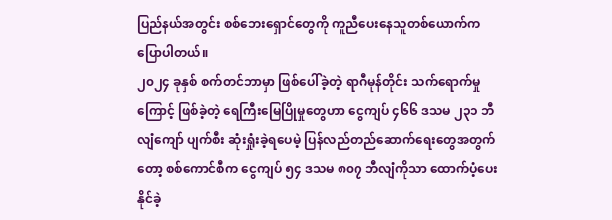ပြည်နယ်အတွင်း စစ်ဘေးရှောင်တွေကို ကူညီပေးနေသူတစ်ယောက်က ပြောပါတယ်။
၂၀၂၄ ခုနှစ် စက်တင်ဘာမှာ ဖြစ်ပေါ်ခဲ့တဲ့ ရာဂီမုန်တိုင်း သက်ရောက်မှုကြောင့် ဖြစ်ခဲ့တဲ့ ရေကြီးမြေပြိုမှုတွေဟာ ငွေကျပ် ၄၆၆ ဒသမ ၂၃၁ ဘီလျံကျော် ပျက်စီး ဆုံးရှုံးခဲ့ရပေမဲ့ ပြန်လည်တည်ဆောက်ရေးတွေအတွက်တော့ စစ်ကောင်စီက ငွေကျပ် ၅၄ ဒသမ ၈၀၇ ဘီလျံကိုသာ ထောက်ပံ့ပေးနိုင်ခဲ့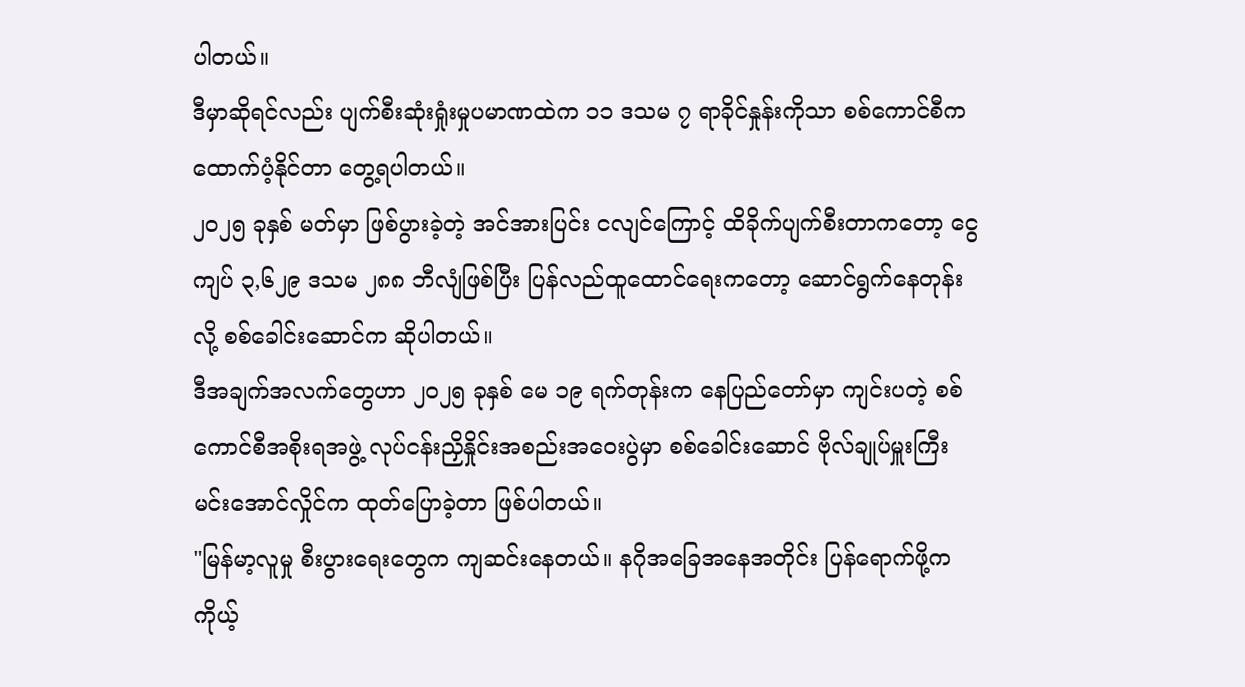ပါတယ်။
ဒီမှာဆိုရင်လည်း ပျက်စီးဆုံးရှုံးမှုပမာဏထဲက ၁၁ ဒသမ ၇ ရာခိုင်နှုန်းကိုသာ စစ်ကောင်စီက ထောက်ပံ့နိုင်တာ တွေ့ရပါတယ်။
၂၀၂၅ ခုနှစ် မတ်မှာ ဖြစ်ပွားခဲ့တဲ့ အင်အားပြင်း ငလျင်ကြောင့် ထိခိုက်ပျက်စီးတာကတော့ ငွေကျပ် ၃,၆၂၉ ဒသမ ၂၈၈ ဘီလျံဖြစ်ပြီး ပြန်လည်ထူထောင်ရေးကတော့ ဆောင်ရွက်နေတုန်းလို့ စစ်ခေါင်းဆောင်က ဆိုပါတယ်။
ဒီအချက်အလက်တွေဟာ ၂၀၂၅ ခုနှစ် မေ ၁၉ ရက်တုန်းက နေပြည်တော်မှာ ကျင်းပတဲ့ စစ်ကောင်စီအစိုးရအဖွဲ့ လုပ်ငန်းညှိနှိုင်းအစည်းအဝေးပွဲမှာ စစ်ခေါင်းဆောင် ဗိုလ်ချုပ်မှူးကြီး မင်းအောင်လှိုင်က ထုတ်ပြောခဲ့တာ ဖြစ်ပါတယ်။
"မြန်မာ့လူမှု စီးပွားရေးတွေက ကျဆင်းနေတယ်။ နဂိုအခြေအနေအတိုင်း ပြန်ရောက်ဖို့က ကိုယ့်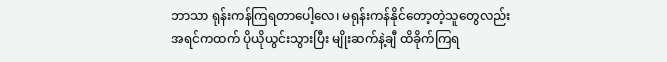ဘာသာ ရုန်းကန်ကြရတာပေါ့လေ၊ မရုန်းကန်နိုင်တော့တဲ့သူတွေလည်း အရင်ကထက် ပိုယိုယွင်းသွားပြီး မျိုးဆက်နဲ့ချီ ထိခိုက်ကြရ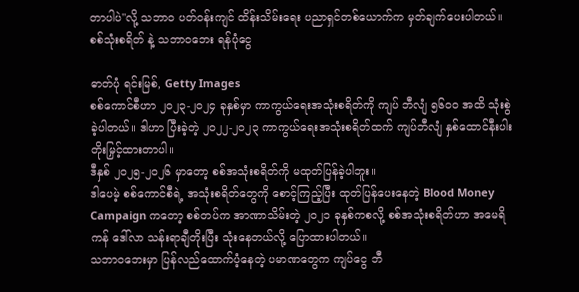တာပါပဲ"လို့ သဘာဝ ပတ်ဝန်းကျင် ထိန်းသိမ်းရေး ပညာရှင်တစ်ယောက်က မှတ်ချက်ပေးပါတယ်။
စစ်သုံးစရိတ် နဲ့ သဘာဝဘေး ရန်ပုံငွေ

ဓာတ်ပုံ ရင်းမြစ်, Getty Images
စစ်ကောင်စီဟာ ၂၀၂၃-၂၀၂၄ ခုနှစ်မှာ ကာကွယ်ရေးအသုံးစရိတ်ကို ကျပ် ဘီလျံ ၅၆၀၀ အထိ သုံးစွဲခဲ့ပါတယ်။ ဒါဟာ ပြီးခဲ့တဲ့ ၂၀၂၂-၂၀၂၃ ကာကွယ်ရေးအသုံးစရိတ်ထက် ကျပ်ဘီလျံ နှစ်ထောင်နီးပါး တိုးမြှင့်ထားတာပါ။
ဒီနှစ် ၂၀၂၅-၂၀၂၆ မှာတော့ စစ်အသုံးစရိတ်ကို မထုတ်ပြန်ခဲ့ပါဘူး။
ဒါပေမဲ့ စစ်ကောင်စီရဲ့ အသုံးစရိတ်တွေကို စောင့်ကြည့်ပြီး ထုတ်ပြန်ပေးနေတဲ့ Blood Money Campaign ကတော့ စစ်တပ်က အာဏာသိမ်းတဲ့ ၂၀၂၁ ခုနှစ်ကစလို့ စစ်အသုံးစရိတ်ဟာ အမေရိကန် ဒေါ်လာ သန်းရာချီတိုးပြီး သုံးနေတယ်လို့ ပြောထားပါတယ်။
သဘာဝဘေးမှာ ပြန်လည်ထောက်ပံ့နေတဲ့ ပမာဏတွေက ကျပ်ငွေ ဘီ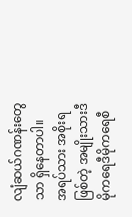လျံဆယ်ဂဏန်းတွေသာ ရှိနေတာပါ။
အရပ်သား အစိုးရဖြစ်တဲ့ အမျိုးသားဒီမိုကရေဒီမိုကရေစီ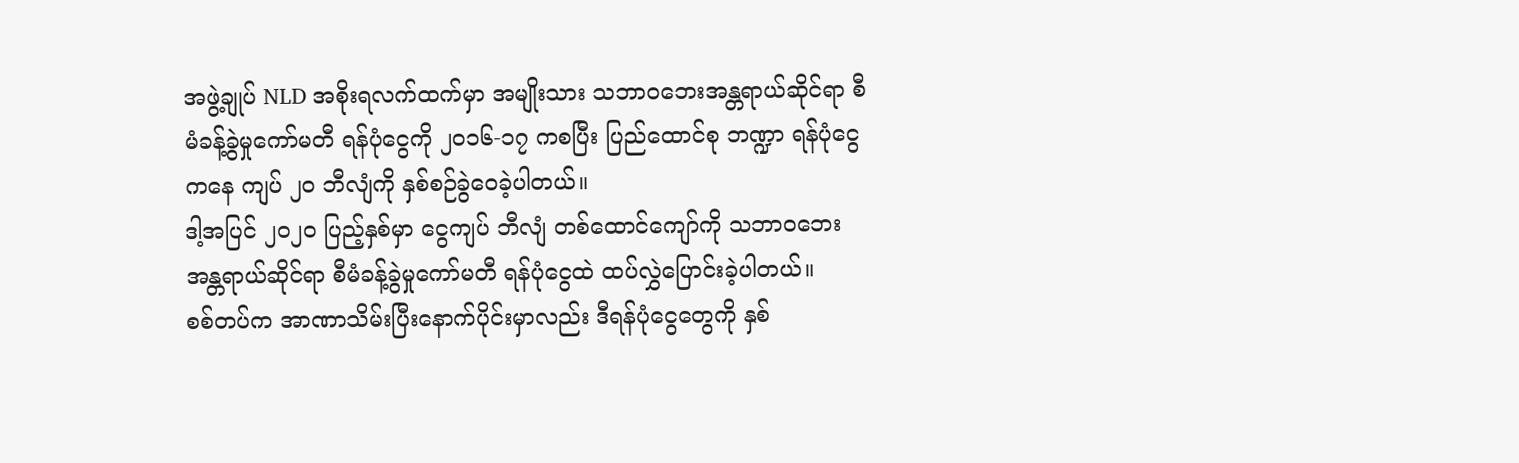အဖွဲ့ချုပ် NLD အစိုးရလက်ထက်မှာ အမျိုးသား သဘာဝဘေးအန္တရာယ်ဆိုင်ရာ စီမံခန့်ခွဲမှုကော်မတီ ရန်ပုံငွေကို ၂၀၁၆-၁၇ ကစပြီး ပြည်ထောင်စု ဘဏ္ဍာ ရန်ပုံငွေကနေ ကျပ် ၂၀ ဘီလျံကို နှစ်စဉ်ခွဲဝေခဲ့ပါတယ်။
ဒါ့အပြင် ၂၀၂၀ ပြည့်နှစ်မှာ ငွေကျပ် ဘီလျံ တစ်ထောင်ကျော်ကို သဘာဝဘေးအန္တရာယ်ဆိုင်ရာ စီမံခန့်ခွဲမှုကော်မတီ ရန်ပုံငွေထဲ ထပ်လွှဲပြောင်းခဲ့ပါတယ်။
စစ်တပ်က အာဏာသိမ်းပြီးနောက်ပိုင်းမှာလည်း ဒီရန်ပုံငွေတွေကို နှစ်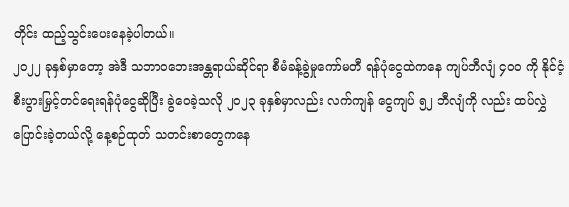တိုင်း ထည့်သွင်းပေးနေခဲ့ပါတယ်။
၂၀၂၂ ခုနှစ်မှာတော့ အဲဒီ သဘာဝဘေးအန္တရာယ်ဆိုင်ရာ စီမံခန့်ခွဲမှုကော်မတီ ရန်ပုံငွေထဲကနေ ကျပ်ဘီလျံ ၄၀၀ ကို နိုင်ငံ့စီးပွားမြှင့်တင်ရေးရန်ပုံငွေဆိုပြီး ခွဲဝေခဲ့သလို ၂၀၂၃ ခုနှစ်မှာလည်း လက်ကျန် ငွေကျပ် ၅၂ ဘီလျံကို လည်း ထပ်လွှဲပြောင်းခဲ့တယ်လို့ နေ့စဉ်ထုတ် သတင်းစာတွေကနေ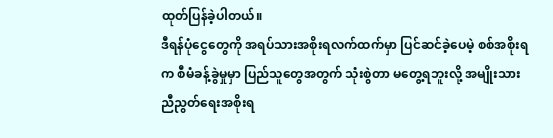ထုတ်ပြန်ခဲ့ပါတယ်။
ဒီရန်ပုံငွေတွေကို အရပ်သားအစိုးရလက်ထက်မှာ ပြင်ဆင်ခဲ့ပေမဲ့ စစ်အစိုးရက စီမံခန့်ခွဲမှုမှာ ပြည်သူတွေအတွက် သုံးစွဲတာ မတွေ့ရဘူးလို့ အမျိုးသား ညီညွတ်ရေးအစိုးရ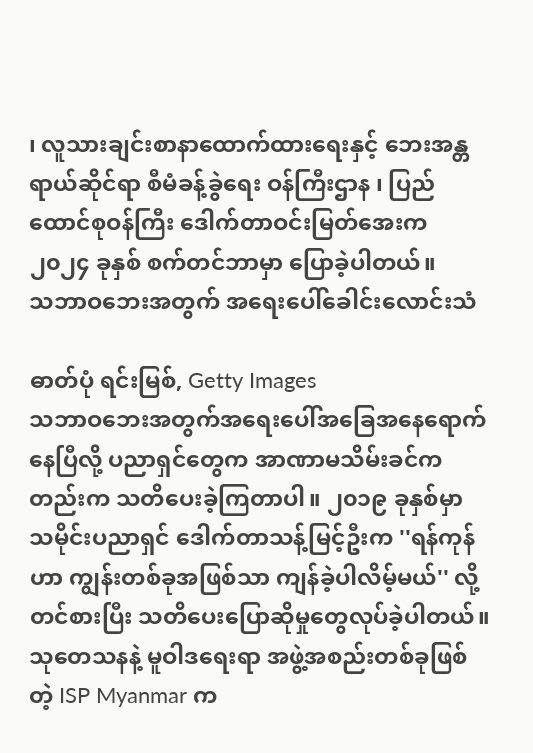၊ လူသားချင်းစာနာထောက်ထားရေးနှင့် ဘေးအန္တရာယ်ဆိုင်ရာ စီမံခန့်ခွဲရေး ဝန်ကြီးဌာန ၊ ပြည်ထောင်စုဝန်ကြီး ဒေါက်တာဝင်းမြတ်အေးက ၂၀၂၄ ခုနှစ် စက်တင်ဘာမှာ ပြောခဲ့ပါတယ်။
သဘာဝဘေးအတွက် အရေးပေါ်ခေါင်းလောင်းသံ

ဓာတ်ပုံ ရင်းမြစ်, Getty Images
သဘာဝဘေးအတွက်အရေးပေါ်အခြေအနေရောက်နေပြီလို့ ပညာရှင်တွေက အာဏာမသိမ်းခင်ကတည်းက သတိပေးခဲ့ကြတာပါ။ ၂၀၁၉ ခုနှစ်မှာ သမိုင်းပညာရှင် ဒေါက်တာသန့်မြင့်ဦးက ''ရန်ကုန်ဟာ ကျွန်းတစ်ခုအဖြစ်သာ ကျန်ခဲ့ပါလိမ့်မယ်'' လို့ တင်စားပြီး သတိပေးပြောဆိုမှုတွေလုပ်ခဲ့ပါတယ်။
သုတေသနနဲ့ မူဝါဒရေးရာ အဖွဲ့အစည်းတစ်ခုဖြစ်တဲ့ ISP Myanmar က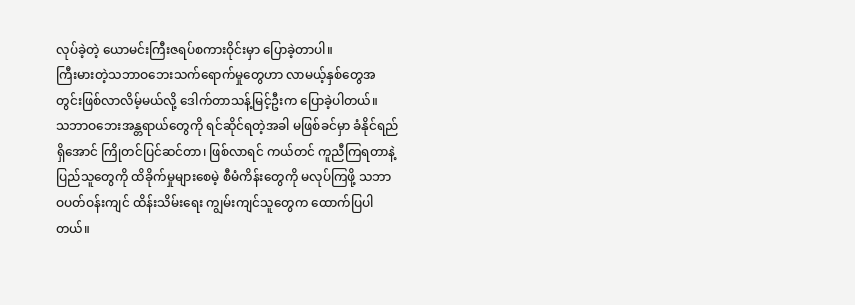လုပ်ခဲ့တဲ့ ယောမင်းကြီးဇရပ်စကားဝိုင်းမှာ ပြောခဲ့တာပါ။
ကြီးမားတဲ့သဘာဝဘေးသက်ရောက်မှုတွေဟာ လာမယ့်နှစ်တွေအတွင်းဖြစ်လာလိမ့်မယ်လို့ ဒေါက်တာသန့်မြင့်ဦးက ပြောခဲ့ပါတယ်။
သဘာဝဘေးအန္တရာယ်တွေကို ရင်ဆိုင်ရတဲ့အခါ မဖြစ်ခင်မှာ ခံနိုင်ရည်ရှိအောင် ကြိုတင်ပြင်ဆင်တာ၊ ဖြစ်လာရင် ကယ်တင် ကူညီကြရတာနဲ့ ပြည်သူတွေကို ထိခိုက်မှုများစေမဲ့ စီမံကိန်းတွေကို မလုပ်ကြဖို့ သဘာဝပတ်ဝန်းကျင် ထိန်းသိမ်းရေး ကျွမ်းကျင်သူတွေက ထောက်ပြပါတယ်။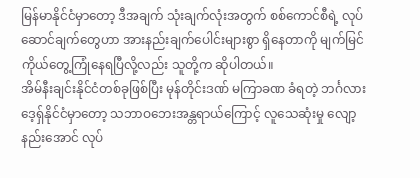မြန်မာနိုင်ငံမှာတော့ ဒီအချက် သုံးချက်လုံးအတွက် စစ်ကောင်စီရဲ့ လုပ်ဆောင်ချက်တွေဟာ အားနည်းချက်ပေါင်းများစွာ ရှိနေတာကို မျက်မြင်ကိုယ်တွေ့ကြုံနေရပြီလို့လည်း သူတို့က ဆိုပါတယ်။
အိမ်နီးချင်းနိုင်ငံတစ်ခုဖြစ်ပြီး မုန်တိုင်းဒဏ် မကြာခဏ ခံရတဲ့ ဘင်္ဂလားဒေ့ရှ်နိုင်ငံမှာတော့ သဘာဝဘေးအန္တရာယ်ကြောင့် လူသေဆုံးမှု လျော့နည်းအောင် လုပ်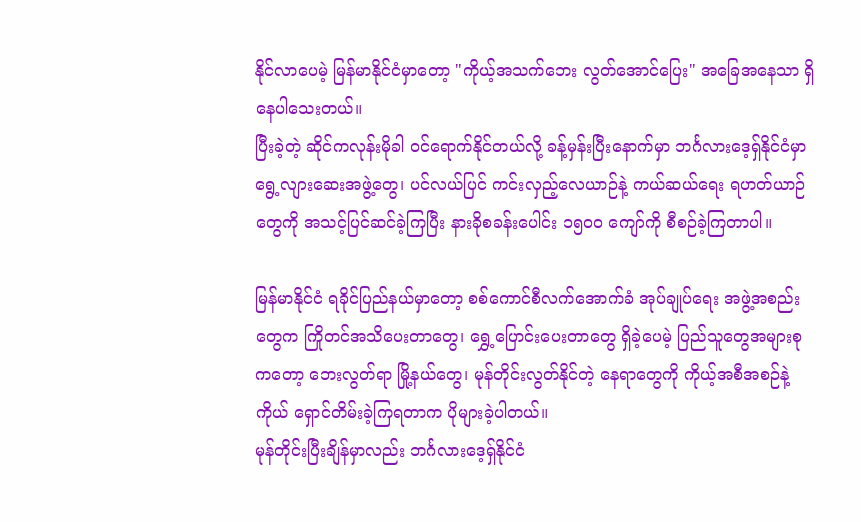နိုင်လာပေမဲ့ မြန်မာနိုင်ငံမှာတော့ "ကိုယ့်အသက်ဘေး လွတ်အောင်ပြေး" အခြေအနေသာ ရှိနေပါသေးတယ်။
ပြီးခဲ့တဲ့ ဆိုင်ကလုန်းမိုခါ ဝင်ရောက်နိုင်တယ်လို့ ခန့်မှန်းပြီးနောက်မှာ ဘင်္ဂလားဒေ့ရှ်နိုင်ငံမှာရွေ့လျားဆေးအဖွဲ့တွေ၊ ပင်လယ်ပြင် ကင်းလှည့်လေယာဉ်နဲ့ ကယ်ဆယ်ရေး ရဟတ်ယာဉ်တွေကို အသင့်ပြင်ဆင်ခဲ့ကြပြီး နားခိုစခန်းပေါင်း ၁၅၀၀ ကျော်ကို စီစဉ်ခဲ့ကြတာပါ။

မြန်မာနိုင်ငံ ရခိုင်ပြည်နယ်မှာတော့ စစ်ကောင်စီလက်အောက်ခံ အုပ်ချုပ်ရေး အဖွဲ့အစည်းတွေက ကြိုတင်အသိပေးတာတွေ၊ ရွှေ့ပြောင်းပေးတာတွေ ရှိခဲ့ပေမဲ့ ပြည်သူတွေအများစုကတော့ ဘေးလွတ်ရာ မြို့နယ်တွေ၊ မုန်တိုင်းလွတ်နိုင်တဲ့ နေရာတွေကို ကိုယ့်အစီအစဉ်နဲ့ကိုယ် ရှောင်တိမ်းခဲ့ကြရတာက ပိုများခဲ့ပါတယ်။
မုန်တိုင်းပြီးချိန်မှာလည်း ဘင်္ဂလားဒေ့ရှ်နိုင်ငံ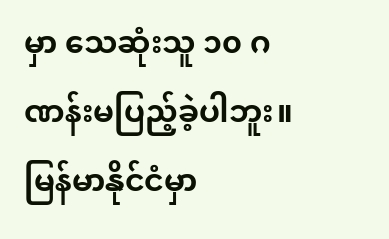မှာ သေဆုံးသူ ၁၀ ဂဏန်းမပြည့်ခဲ့ပါဘူး။ မြန်မာနိုင်ငံမှာ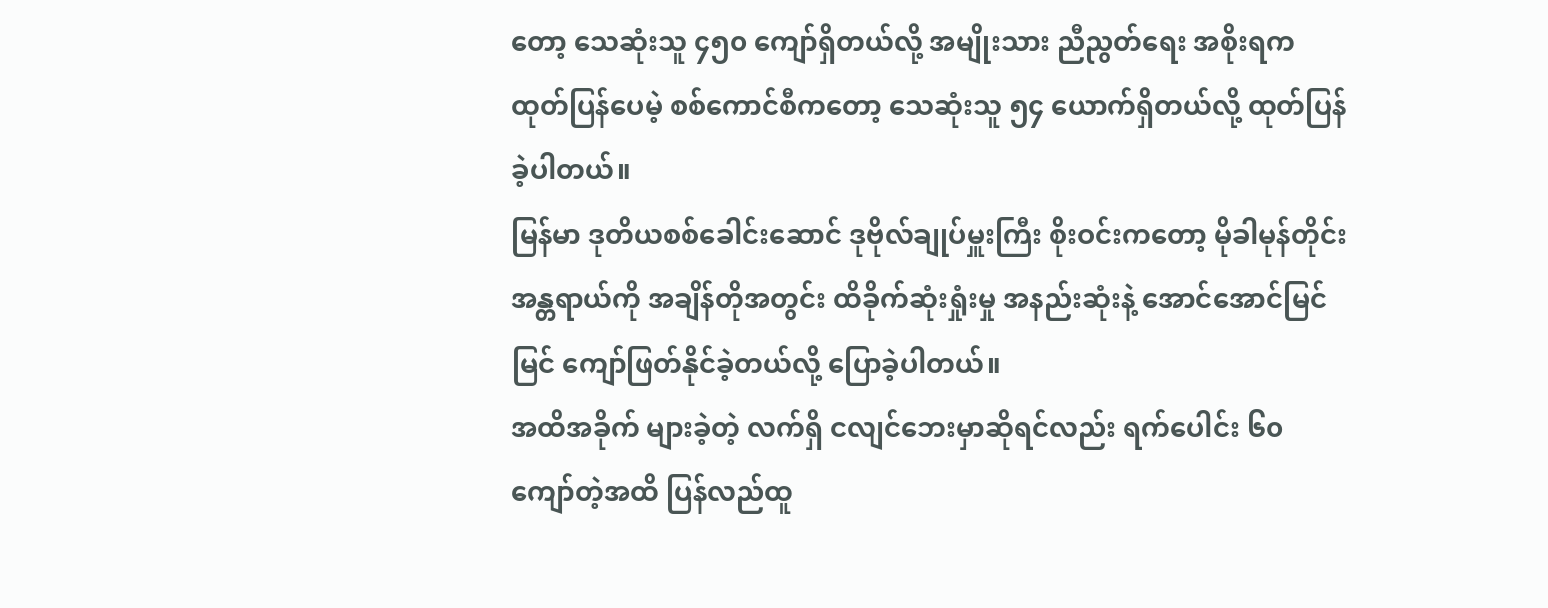တော့ သေဆုံးသူ ၄၅၀ ကျော်ရှိတယ်လို့ အမျိုးသား ညီညွတ်ရေး အစိုးရက ထုတ်ပြန်ပေမဲ့ စစ်ကောင်စီကတော့ သေဆုံးသူ ၅၄ ယောက်ရှိတယ်လို့ ထုတ်ပြန်ခဲ့ပါတယ်။
မြန်မာ ဒုတိယစစ်ခေါင်းဆောင် ဒုဗိုလ်ချုပ်မှူးကြီး စိုးဝင်းကတော့ မိုခါမုန်တိုင်းအန္တရာယ်ကို အချိန်တိုအတွင်း ထိခိုက်ဆုံးရှုံးမှု အနည်းဆုံးနဲ့ အောင်အောင်မြင်မြင် ကျော်ဖြတ်နိုင်ခဲ့တယ်လို့ ပြောခဲ့ပါတယ်။
အထိအခိုက် များခဲ့တဲ့ လက်ရှိ ငလျင်ဘေးမှာဆိုရင်လည်း ရက်ပေါင်း ၆၀ ကျော်တဲ့အထိ ပြန်လည်ထူ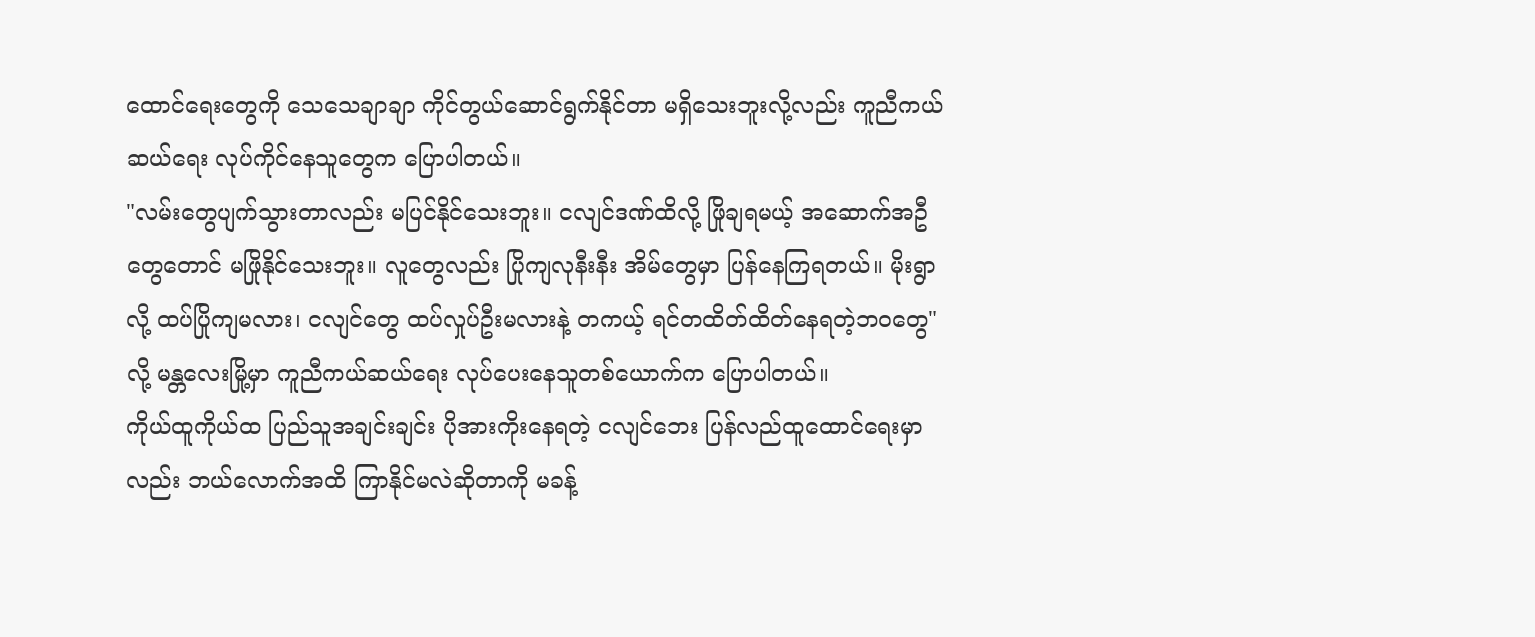ထောင်ရေးတွေကို သေသေချာချာ ကိုင်တွယ်ဆောင်ရွက်နိုင်တာ မရှိသေးဘူးလို့လည်း ကူညီကယ်ဆယ်ရေး လုပ်ကိုင်နေသူတွေက ပြောပါတယ်။
"လမ်းတွေပျက်သွားတာလည်း မပြင်နိုင်သေးဘူး။ ငလျင်ဒဏ်ထိလို့ ဖြိုချရမယ့် အဆောက်အဦတွေတောင် မဖြိုနိုင်သေးဘူး။ လူတွေလည်း ပြိုကျလုနီးနီး အိမ်တွေမှာ ပြန်နေကြရတယ်။ မိုးရွာလို့ ထပ်ပြိုကျမလား၊ ငလျင်တွေ ထပ်လှုပ်ဦးမလားနဲ့ တကယ့် ရင်တထိတ်ထိတ်နေရတဲ့ဘဝတွေ"လို့ မန္တလေးမြို့မှာ ကူညီကယ်ဆယ်ရေး လုပ်ပေးနေသူတစ်ယောက်က ပြောပါတယ်။
ကိုယ်ထူကိုယ်ထ ပြည်သူအချင်းချင်း ပိုအားကိုးနေရတဲ့ ငလျင်ဘေး ပြန်လည်ထူထောင်ရေးမှာလည်း ဘယ်လောက်အထိ ကြာနိုင်မလဲဆိုတာကို မခန့်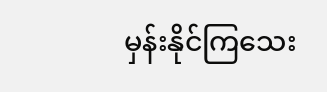မှန်းနိုင်ကြသေး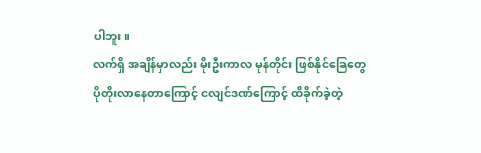ပါဘူး။
လက်ရှိ အချိန်မှာလည်း မိုးဦးကာလ မုန်တိုင်း ဖြစ်နိုင်ခြေတွေ ပိုတိုးလာနေတာကြောင့် ငလျင်ဒဏ်ကြောင့် ထိခိုက်ခဲ့တဲ့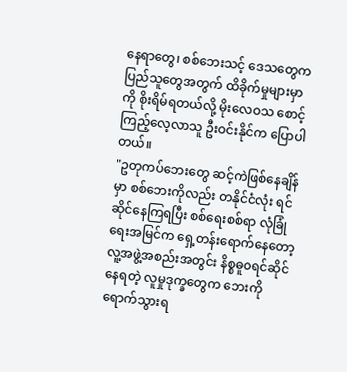နေရာတွေ၊ စစ်ဘေးသင့် ဒေသတွေက ပြည်သူတွေအတွက် ထိခိုက်မှုများမှာကို စိုးရိမ်ရတယ်လို့ မိုးလေဝသ စောင့်ကြည့်လေ့လာသူ ဦးဝင်းနိုင်က ပြောပါတယ်။
"ဥတုကပ်ဘေးတွေ ဆင့်ကဲဖြစ်နေချိန်မှာ စစ်ဘေးကိုလည်း တနိုင်ငံလုံး ရင်ဆိုင်နေကြရပြီး စစ်ရေးစစ်ရာ လုံခြုံရေးအမြင်က ရှေ့တန်းရောက်နေတော့ လူ့အဖွဲ့အစည်းအတွင်း နိစ္စဓူ၀ရင်ဆိုင်နေရတဲ့ လူမှုဒုက္ခတွေက ဘေးကိုရောက်သွားရ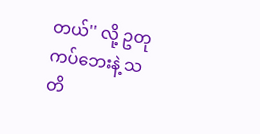တယ်'' လို့ ဥတုကပ်ဘေးနဲ့ သတိ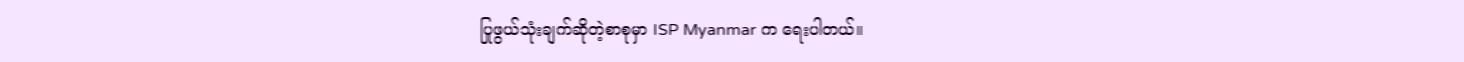ပြုဖွယ်သုံးချက်ဆိုတဲ့စာစုမှာ ISP Myanmar က ရေးပါတယ်။